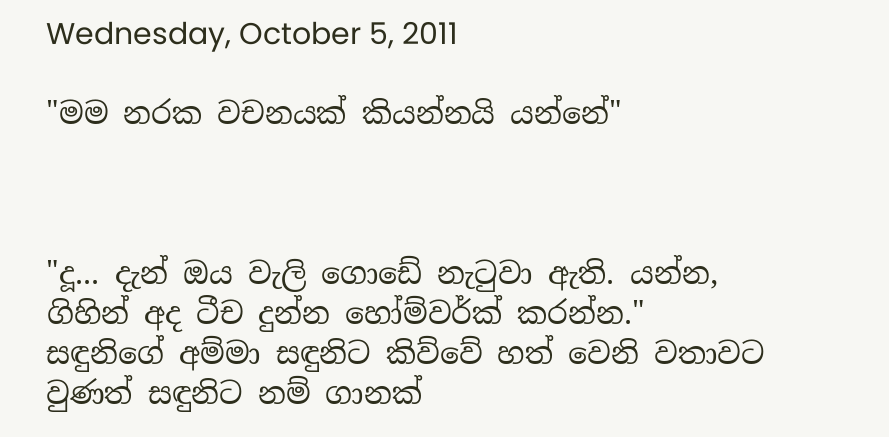Wednesday, October 5, 2011

"මම නරක වචනයක් කියන්නයි යන්නේ"



"දූ... දැන් ඔය වැලි ගොඩේ නැටුවා ඇති. යන්න, ගිහින් අද ටීච දුන්න හෝම්වර්ක් කරන්න." සඳුනිගේ අම්මා සඳුනිට කිව්වේ හත් වෙනි වතාවට වුණත් සඳුනිට නම් ගානක්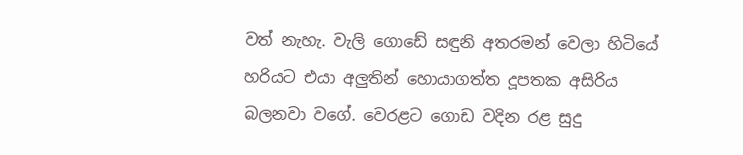වත් නැහැ. වැලි ගොඩේ සඳුනි අතරමන් වෙලා හිටියේ හරියට එයා අලුතින් හොයාගත්ත දූපතක අසිරිය බලනවා වගේ. වෙරළට ගොඩ වදින රළ සුදු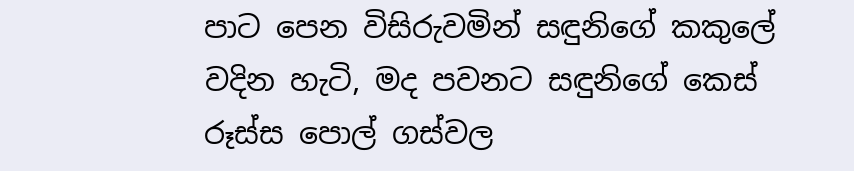පාට පෙන විසිරුවමින් සඳුනිගේ කකුලේ වදින හැටි, මද පවනට සඳුනිගේ කෙස් රූස්ස පොල් ගස්වල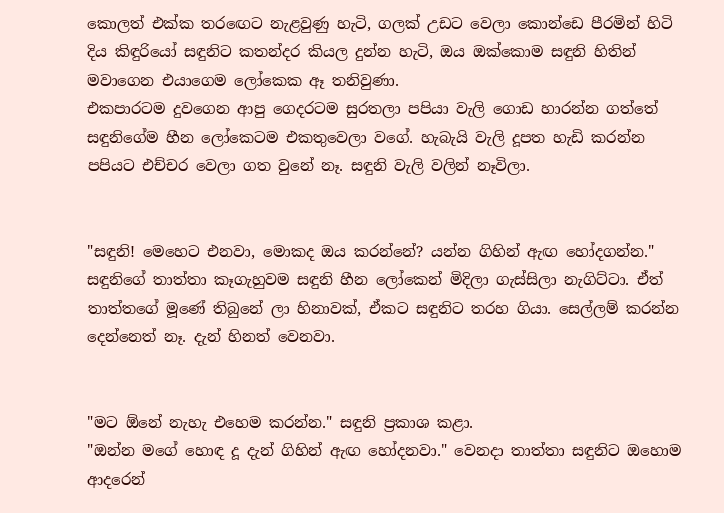කොලත් එක්ක තරඟෙට නැළවුණු හැටි, ගලක් උඩට වෙලා කොන්ඩෙ පීරමින් හිටි දිය කිඳුරියෝ සඳුනිට කතන්දර කියල දුන්න හැටි, ඔය ඔක්කොම සඳුනි හිතින් මවාගෙන එයාගෙම ලෝකෙක ඈ තනිවුණා.
එකපාරටම දුවගෙන ආපු ගෙදරටම සුරතලා පපියා වැලි ගොඩ හාරන්න ගත්තේ සඳුනිගේම හීන ලෝකෙටම එකතුවෙලා වගේ. හැබැයි වැලි දූපත හැඩි කරන්න පපියට එච්චර වෙලා ගත වුනේ නෑ. සඳුනි වැලි වලින් නෑවිලා.


"සඳුනි! මෙහෙට එනවා, මොකද ඔය කරන්නේ? යන්න ගිහින් ඇඟ හෝදගන්න." සඳුනිගේ තාත්තා කෑගැහුවම සඳුනි හීන ලෝකෙන් මිදිලා ගැස්සිලා නැගිට්ටා. ඒත් තාත්තගේ මූණේ තිබුනේ ලා හිනාවක්, ඒකට සඳුනිට තරහ ගියා. සෙල්ලම් කරන්න දෙන්නෙත් නෑ. දැන් හිනත් වෙනවා.


"මට ඕනේ නැහැ එහෙම කරන්න." සඳුනි ප්‍රකාශ කළා.
"ඔන්න මගේ හොඳ දූ දැන් ගිහින් ඇඟ හෝදනවා." වෙනදා තාත්තා සඳුනිට ඔහොම ආදරෙන්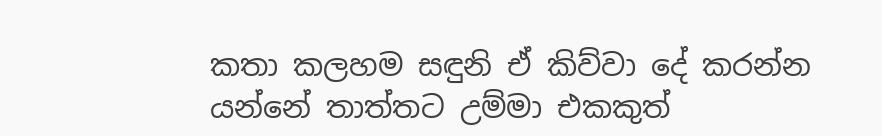කතා කලහම සඳුනි ඒ කිව්වා දේ කරන්න යන්නේ තාත්තට උම්මා එකකුත්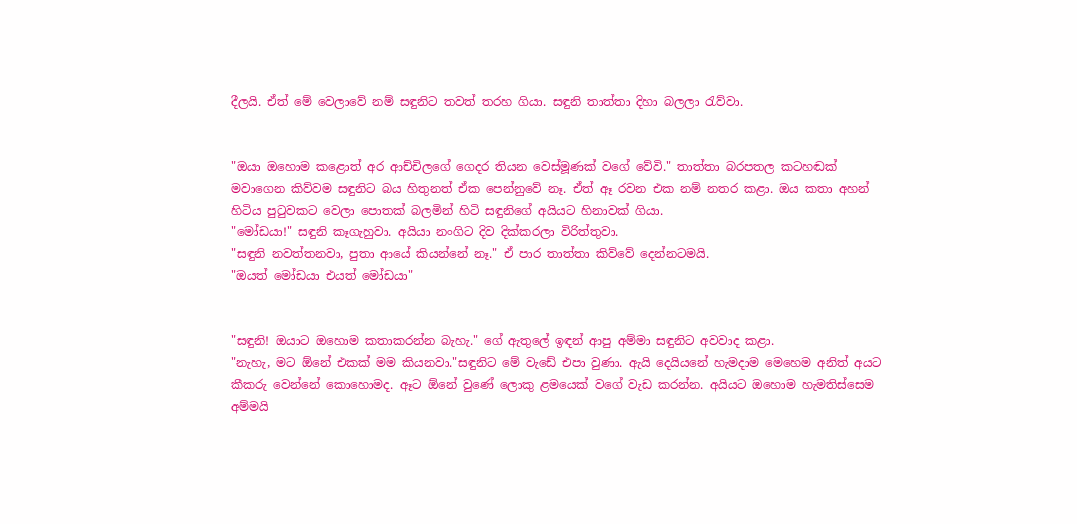දීලයි. ඒත් මේ වෙලාවේ නම් සඳුනිට තවත් තරහ ගියා. සඳුනි තාත්තා දිහා බලලා රැව්වා.


"ඔයා ඔහොම කළොත් අර ආච්චිලගේ ගෙදර තියන වෙස්මූණක් වගේ වේවි." තාත්තා බරපතල කටහඬක් මවාගෙන කිව්වම සඳුනිට බය හිතුනත් ඒක පෙන්නුවේ නෑ. ඒත් ඈ රවන එක නම් නතර කළා. ඔය කතා අහන් හිටිය පුටුවකට වෙලා පොතක් බලමින් හිටි සඳුනිගේ අයියට හිනාවක් ගියා.
"මෝඩයා!" සඳුනි කෑගැහුවා. අයියා නංගිට දිව දික්කරලා විරිත්තුවා.
"සඳුනි නවත්තනවා, පුතා ආයේ කියන්නේ නෑ." ඒ පාර තාත්තා කිව්වේ දෙන්නටමයි.
"ඔයත් මෝඩයා එයත් මෝඩයා"


"සඳුනි! ඔයාට ඔහොම කතාකරන්න බැහැ." ගේ ඇතුලේ ඉඳන් ආපු අම්මා සඳුනිට අවවාද කළා.
"නැහැ, මට ඕනේ එකක් මම කියනවා."සඳුනිට මේ වැඩේ එපා වුණා. ඇයි දෙයියනේ හැමදාම මෙහෙම අනිත් අයට කීකරු වෙන්නේ කොහොමද. ඈට ඕනේ වුණේ ලොකු ළමයෙක් වගේ වැඩ කරන්න. අයියට ඔහොම හැමතිස්සෙම අම්මයි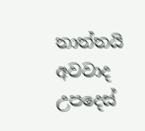තාත්තයි අවවාද උපදෙස්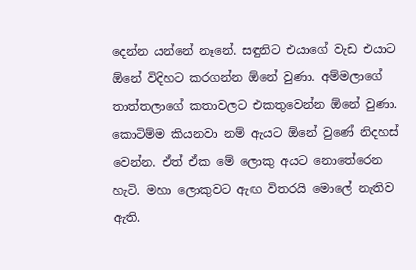දෙන්න යන්නේ නෑනේ. සඳුනිට එයාගේ වැඩ එයාට ඕනේ විදිහට කරගන්න ඕනේ වුණා. අම්මලාගේ තාත්තලාගේ කතාවලට එකතුවෙන්න ඕනේ වුණා. කොටිම්ම කියනවා නම් ඇයට ඕනේ වුණේ නිදහස් වෙන්න. ඒත් ඒක මේ ලොකු අයට නොතේරෙන හැටි. මහා ලොකුවට ඇඟ විතරයි මොලේ නැතිව ඇති.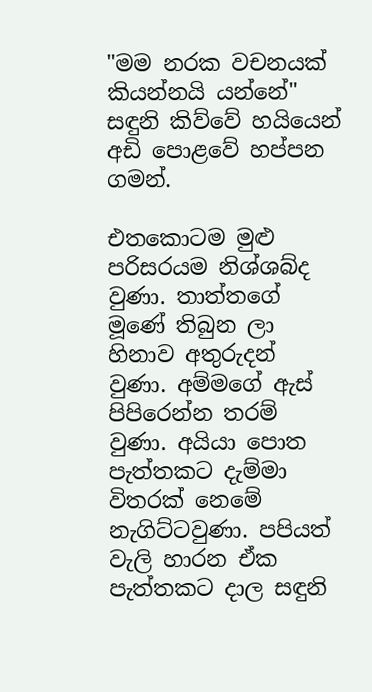"මම නරක වචනයක් කියන්නයි යන්නේ" සඳුනි කිව්වේ හයියෙන් අඩි පොළවේ හප්පන ගමන්.

එතකොටම මුළු පරිසරයම නිශ්ශබ්ද වුණා. තාත්තගේ මූණේ තිබුන ලා හිනාව අතුරුදන් වුණා. අම්මගේ ඇස් පිපිරෙන්න තරම් වුණා. අයියා පොත පැත්තකට දැම්මා විතරක් නෙමේ නැගිට්ටවුණා. පපියත් වැලි හාරන ඒක පැත්තකට දාල සඳුනි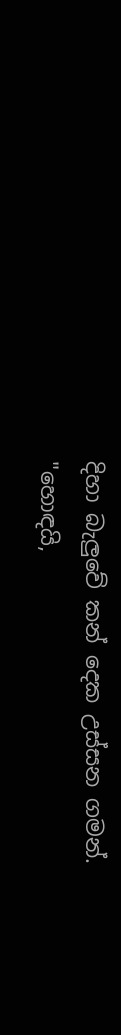දිහා බැලුවේ කන් දෙක උස්සන ගමන්.
"හොඳයි,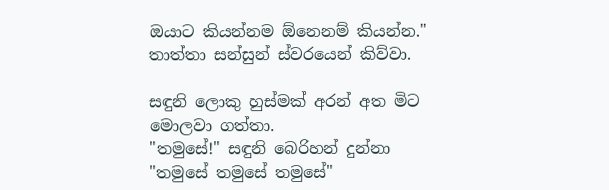ඔයාට කියන්නම ඕනෙනම් කියන්න." තාත්තා සන්සුන් ස්වරයෙන් කිව්වා.

සඳුනි ලොකු හුස්මක් අරන් අත මිට මොලවා ගත්තා.
"තමුසේ!" සඳුනි බෙරිහන් දුන්නා "තමුසේ තමුසේ තමුසේ"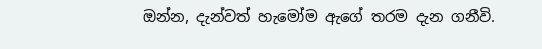ඔන්න, දැන්වත් හැමෝම ඇගේ තරම දැන ගනීවි.